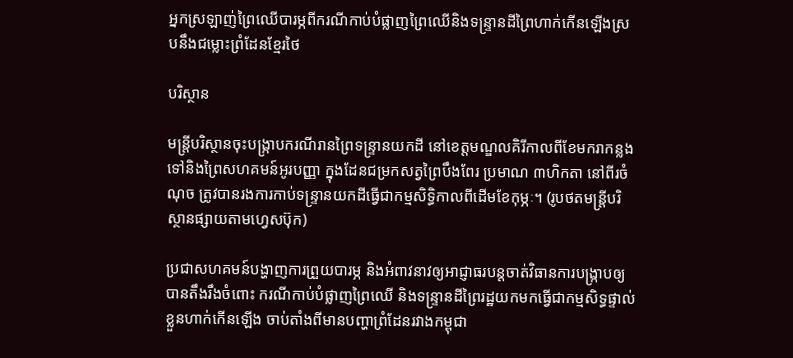អ្នកស្រឡាញ់ព្រៃឈើបារម្ភពីករណីកាប់បំផ្លាញព្រៃឈើនិងទន្ទ្រានដីព្រៃហាក់កើនឡើងស្របនឹងជម្លោះព្រំដែនខ្មែរថៃ

បរិស្ថាន

មន្ត្រីបរិស្ថានចុះបង្ក្រាបករណីរានព្រៃទន្ទ្រានយកដី នៅខេត្តមណ្ឌលគិរីកាលពីខែមករាកន្លងទៅនិងព្រៃសហគមន៍អូរបញ្ញា ក្នុងដែនជម្រកសត្វព្រៃបឹងពែរ ប្រមាណ ៣ហិកតា នៅពីរចំណុច ត្រូវបានរងការកាប់ទន្ទ្រានយកដីធ្វើជាកម្មសិទ្ធិកាលពីដើមខែកុម្ភៈ។ (រូបថតមន្ត្រីបរិស្ថានផ្សាយតាមហ្វេសប៊ុក)

ប្រជាសហគមន៍បង្ហាញការព្រួយបារម្ភ និងអំពាវនាវឲ្យអាជ្ញាធរបន្តចាត់វិធានការបង្រ្កាបឲ្យបានតឹងរឹងចំពោះ ករណីកាប់បំផ្លាញព្រៃឈើ និងទន្ទ្រានដីព្រៃរដ្ឋយកមកធ្វើជាកម្មសិទ្ធផ្ទាល់ខ្លួនហាក់កើនឡើង ចាប់តាំងពីមានបញ្ហាព្រំដែនរវាងកម្ពុជា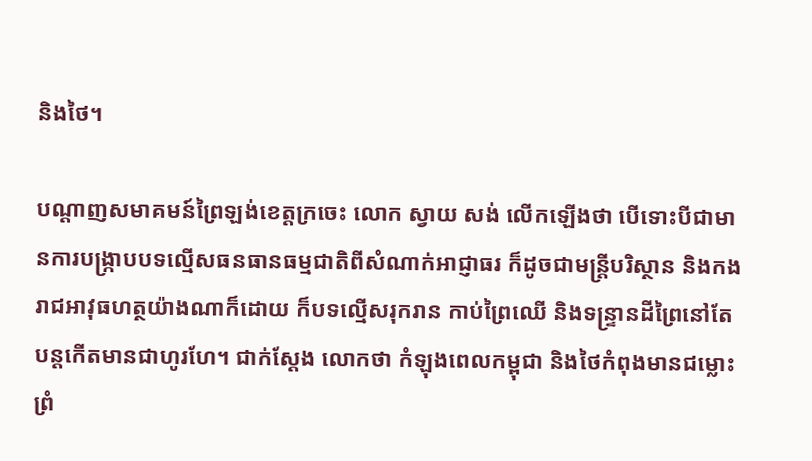និងថៃ។

បណ្ដាញសមាគមន៍ព្រៃឡង់ខេត្តក្រចេះ លោក ស្វាយ សង់ លើកឡើងថា បើទោះបីជាមានការបង្រ្កាបបទល្មើសធនធានធម្មជាតិពីសំណាក់អាជ្ញាធរ ក៏ដូចជាមន្ត្រីបរិស្ថាន និងកងរាជអាវុធហត្ថយ៉ាងណាក៏ដោយ ក៏បទល្មើសរុករាន កាប់ព្រៃឈើ និងទន្ទ្រានដីព្រៃនៅតែបន្តកើតមានជាហូរហែ។ ជាក់ស្ដែង លោកថា កំឡុងពេលកម្ពុជា និងថៃកំពុងមានជម្លោះព្រំ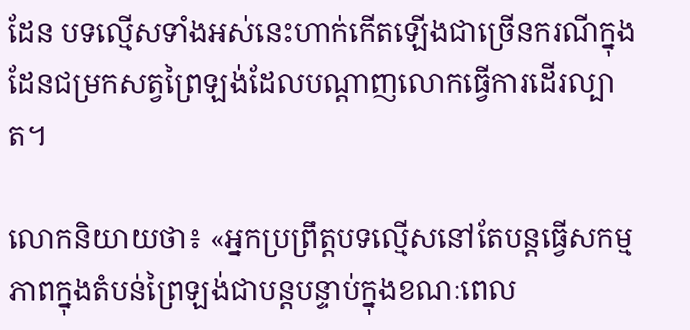ដែន បទល្មើសទាំងអស់នេះហាក់កើតឡើងជាច្រើនករណីក្នុងដែនជម្រកសត្វព្រៃឡង់ដែលបណ្ដាញលោកធ្វើការដើរល្បាត។

លោកនិយាយថា៖ «អ្នកប្រព្រឹត្តបទល្មើសនៅតែបន្តធ្វើសកម្មភាពក្នុងតំបន់ព្រៃឡង់ជាបន្តបន្ទាប់ក្នុងខណៈពេល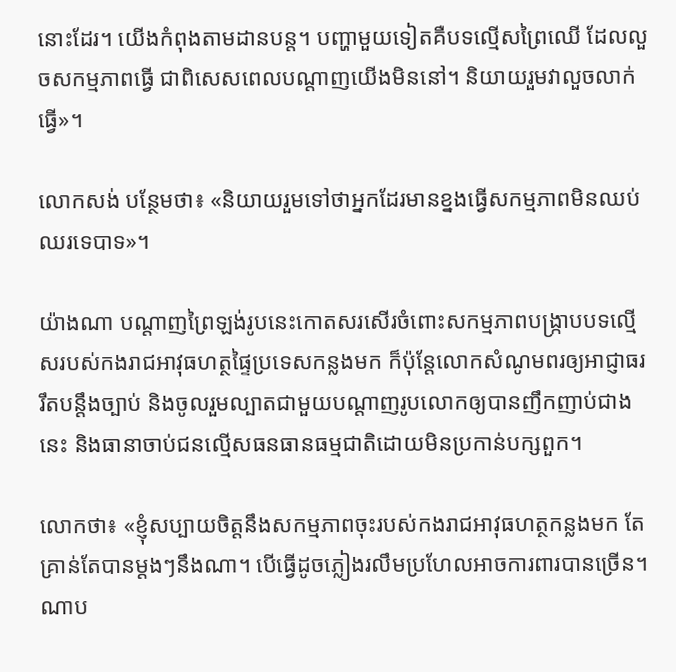នោះដែរ។ យើងកំពុងតាមដានបន្ត។ បញ្ហាមួយទៀតគឺបទល្មើសព្រៃឈើ ដែលលួចសកម្មភាពធ្វើ ជាពិសេសពេលបណ្ដាញយើងមិននៅ។ និយាយរួមវាលួចលាក់ធ្វើ»។

លោកសង់ បន្ថែមថា៖ «និយាយរួមទៅថាអ្នកដែរមានខ្នងធ្វើសកម្មភាពមិនឈប់ឈរទេបាទ»។

យ៉ាងណា បណ្ដាញព្រៃឡង់រូបនេះកោតសរសើរចំពោះសកម្មភាពបង្រ្កាបបទល្មើសរបស់កងរាជអាវុធហត្ថផ្ទៃប្រទេសកន្លងមក ក៏ប៉ុន្តែលោកសំណូមពរឲ្យអាជ្ញាធររឹតបន្តឹងច្បាប់ និងចូលរួមល្បាតជាមួយបណ្ដាញរូបលោកឲ្យបានញឹកញាប់ជាងនេះ និងធានាចាប់ជនល្មើសធនធានធម្មជាតិដោយមិនប្រកាន់បក្សពួក។

លោកថា៖ «ខ្ញុំសប្បាយចិត្តនឹងសកម្មភាពចុះរបស់កងរាជអាវុធហត្ថកន្លងមក តែគ្រាន់តែបានម្ដងៗនឹងណា។ បើធ្វើដូចភ្លៀងរលឹមប្រហែលអាចការពារបានច្រើន។ ណាប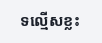ទល្មើសខ្លះ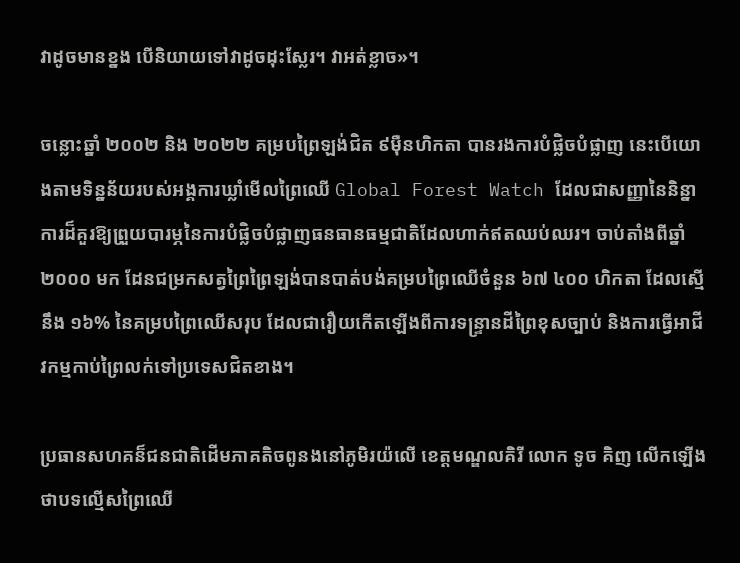វាដូចមានខ្នង បើនិយាយទៅវាដូចដុះស្លែរ។ វាអត់ខ្លាច»។

ចន្លោះឆ្នាំ ២០០២ និង ២០២២ គម្របព្រៃឡង់ជិត ៩ម៉ឺនហិកតា បានរងការបំផ្លិចបំផ្លាញ នេះបើយោងតាមទិន្នន័យរបស់អង្គការឃ្លាំមើលព្រៃឈើ Global Forest Watch ដែលជាសញ្ញានៃនិន្នាការដ៏គួរឱ្យព្រួយបារម្ភនៃការបំផ្លិចបំផ្លាញធនធានធម្មជាតិដែលហាក់ឥតឈប់ឈរ។ ចាប់តាំងពីឆ្នាំ ២០០០ មក ដែនជម្រកសត្វព្រៃព្រៃឡង់បានបាត់បង់គម្របព្រៃឈើចំនួន ៦៧ ៤០០ ហិកតា ដែលស្មើនឹង ១៦% នៃគម្របព្រៃឈើសរុប ដែលជារឿយកើតឡើងពីការទន្ទ្រានដីព្រៃខុសច្បាប់ និងការធ្វើអាជីវកម្មកាប់ព្រៃលក់ទៅប្រទេសជិតខាង។

ប្រធានសហគន៏ជនជាតិដើមភាគតិចពូនងនៅភូមិរយ៉លើ ខេត្តមណ្ឌលគិរី លោក ទូច គិញ លើកឡើងថាបទល្មើសព្រៃឈើ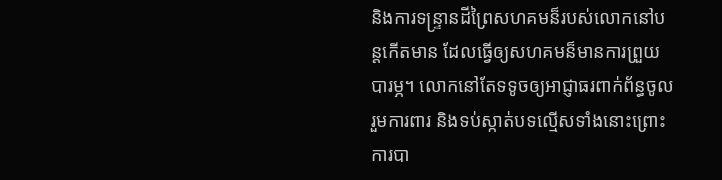និងការទន្ទ្រានដីព្រៃសហគមន៏របស់លោកនៅបន្តកើតមាន ដែលធ្វើឲ្យសហគមន៏មានការព្រួយបារម្ភ។ លោកនៅតែទទូចឲ្យអាជ្ញាធរពាក់ព័ន្ធចូលរួមការពារ និងទប់ស្កាត់បទល្មើសទាំងនោះព្រោះការបា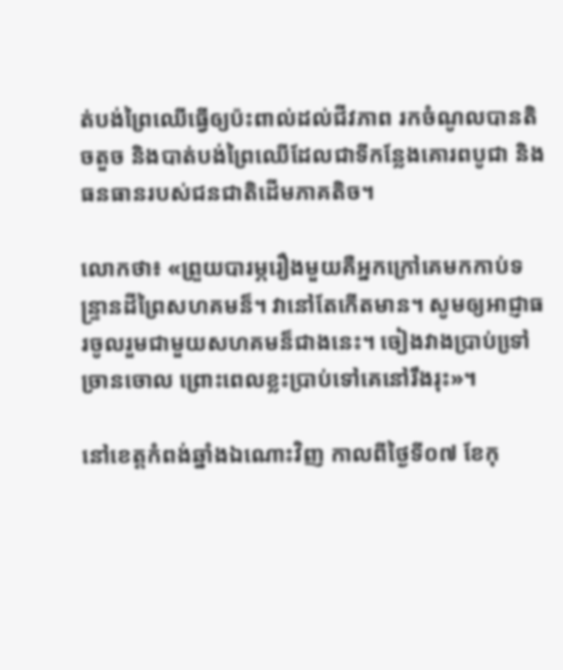ត់បង់ព្រៃឈើធ្វើឲ្យប៉ះពាល់ដល់ជីវភាព រកចំណូលបានតិចតួច និងបាត់បង់ព្រៃឈើដែលជាទីកន្លែងគោរពបូជា និងធនធានរបស់ជនជាតិដើមភាគតិច។

លោកថា៖ «ព្រួយបារម្ភរឿងមួយគឺអ្នកក្រៅគេមកកាប់ទន្ទ្រានដីព្រៃសហគមន៏។ វានៅតែកើតមាន។ សូមឲ្យអាជ្ញាធរចូលរួមជាមួយសហគមន៏ជាងនេះ។ ចៀងវាងប្រាប់ទៅ្រច្រានចោល ព្រោះពេលខ្លះប្រាប់ទៅគេនៅរឹងរុះ»។

នៅខេត្តកំពង់ឆ្នាំងឯណោះវិញ កាលពីថ្ងៃទី០៧ ខែកុ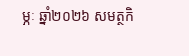ម្ភៈ ឆ្នាំ២០២៦ សមត្ថកិ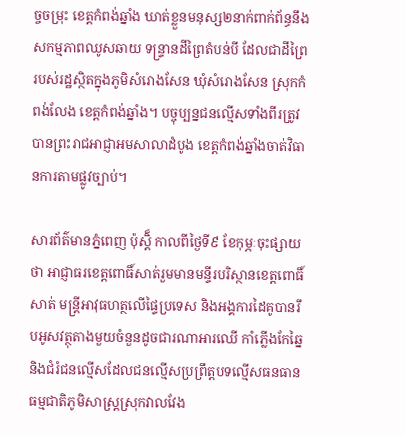ច្ចចម្រុះ ខេត្តកំពង់ឆ្នាំង ឃាត់ខ្លួនមនុស្ស២នាក់ពាក់ព័ន្ធនឹងសកម្មភាពឈូសឆាយ ទន្ទ្រានដីព្រៃតំបន់បី ដែលជាដីព្រៃរបស់រដ្ឋស្ថិតក្នុងភូមិសំរោងសែន ឃុំសំរោងសែន ស្រុកកំពង់លែង ខេត្តកំពង់ឆ្នាំង។ បច្ចុប្បន្នជនល្មើសទាំងពីរត្រូវបានព្រះរាជអាជ្ញាអមសាលាដំបូង ខេត្តកំពង់ឆ្នាំងចាត់វិធានការតាមផ្លូវច្បាប់។

សារព័ត៌មានភ្នំពេញ ប៉ុស្តិ៏ កាលពីថ្ងៃទី៩ ខែកុម្ភៈចុះផ្សាយថា អាជ្ញាធរខេត្តពោធិ៍សាត់រួមមានមន្ទីរបរិស្ថានខេត្តពោធិ៍សាត់ មន្រ្តីអាវុធហត្ថលើផ្ទៃប្រទេស និងអង្គការដៃគូបានរឹបអូសវត្ថុតាងមួយចំនួនដូចជារណាអារឈើ កាំភ្លើងកែឆ្នៃ និងជំរំជនល្មើសដែលជនល្មើសប្រព្រឹត្តបទល្មើសធនធានធម្មជាតិភូមិសាស្ត្រស្រុកវាលវែង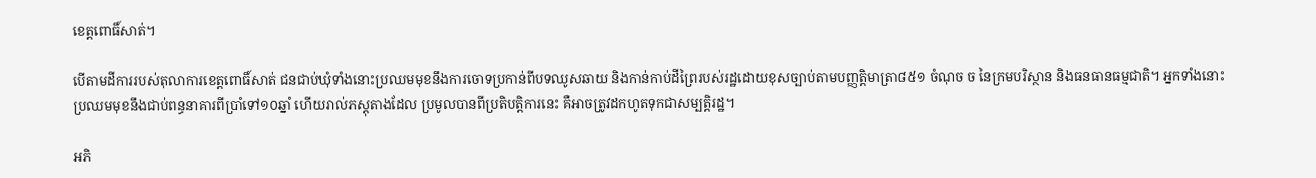ខេត្តពោធិ៍សាត់។

បើតាមដីការរបស់តុលាការខេត្តពោធិ៍សាត់ ជនជាប់ឃុំទាំងនោះប្រឈមមុខនឹងការចោទប្រកាន់ពីបទឈូសឆាយ និងកាន់កាប់ដីព្រៃរបស់រដ្ឋដោយខុសច្បាប់តាមបញ្ញត្តិមាត្រា៨៥១ ចំណុច ច នៃក្រមបរិស្ថាន និងធនធានធម្មជាតិ។ អ្នកទាំងនោះប្រឈមមុខនឹងជាប់ពន្ធនាគារពីប្រាំទៅ១០ឆ្នាំ ហើយរាល់ភស្តុតាងដែល ប្រមូលបានពីប្រតិបត្តិការនេះ គឺអាចត្រូវដកហូតទុកជាសម្បត្តិរដ្ឋ។

អភិ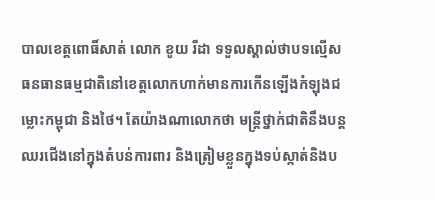បាលខេត្តពោធិ៍សាត់ លោក ខូយ រីដា ទទួលស្គាល់ថាបទល្មើសធនធានធម្មជាតិនៅខេត្តលោកហាក់មានការកើនឡើងកំឡុងជម្លោះកម្ពុជា និងថៃ។ តែយ៉ាងណាលោកថា មន្ត្រីថ្នាក់ជាតិនឹងបន្តឈរជើងនៅក្នុងតំបន់ការពារ និងត្រៀមខ្លួនក្នុងទប់ស្កាត់និងប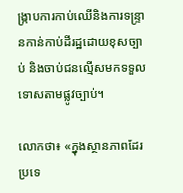ង្ក្រាបការកាប់ឈើនិងការទន្ទ្រានកាន់កាប់ដីរដ្ឋដោយខុសច្បាប់ និងចាប់ជនល្មើសមកទទួលទោសតាមផ្លូវច្បាប់។

លោកថា៖ «ក្នុងស្ថានភាពដែរប្រទេ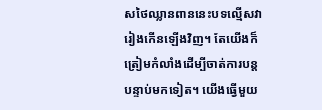សថៃឈ្លានពាននេះបទល្មើសវារៀងកើនឡើងវិញ។ តែយើងក៏ត្រៀមកំលាំងដើម្បីចាត់ការបន្តបន្ទាប់មកទៀត។ យើងធ្វើមួយ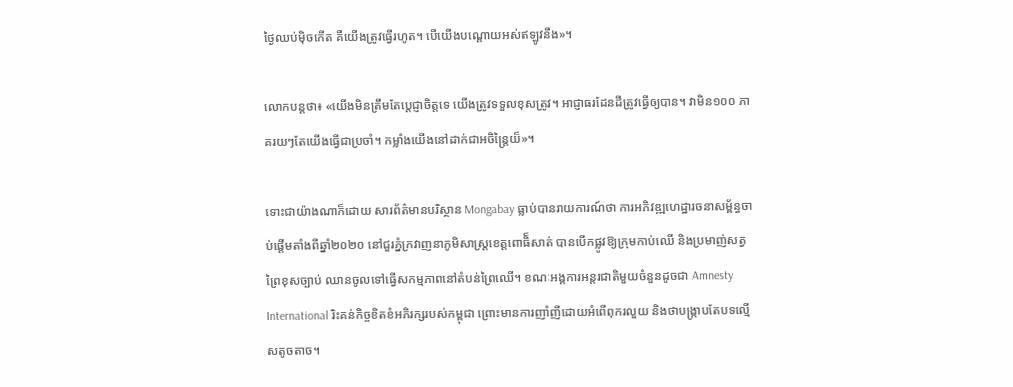ថ្ងៃឈប់ម៉ិចកើត គឺយើងត្រូវធ្វើរហូត។ បើយើងបណ្ដោយអស់ឥឡូវនឹង»។

លោកបន្តថា៖ «យើងមិនត្រឹមតែប្ដេជ្ញាចិត្តទេ យើងត្រូវទទួលខុសត្រូវ។ អាជ្ញាធរដែនដីត្រូវធ្វើឲ្យបាន។ វាមិន១០០ ភាគរយៗតែយើងធ្វើជាប្រចាំ។ កម្លាំងយើងនៅដាក់ជាអចិន្ត្រៃយ៏»។

ទោះជាយ៉ាងណាក៏ដោយ សារព័ត៌មានបរិស្ថាន Mongabay ធ្លាប់បានរាយការណ៍ថា ការអភិវឌ្ឍហេដ្ឋារចនាសម្ព័ន្ធចាប់ផ្តើមតាំងពីឆ្នាំ២០២០ នៅជួរភ្នំក្រវាញនាភូមិសាស្ត្រខេត្តពោធិ៏សាត់ បានបើកផ្លូវឱ្យក្រុមកាប់ឈើ និងប្រមាញ់សត្វព្រៃខុសច្បាប់ ឈានចូលទៅធ្វើសកម្មភាពនៅតំបន់ព្រៃឈើ។ ខណៈអង្គការអន្តរជាតិមួយចំនួនដូចជា Amnesty International រិះគន់កិច្ចខិតខំអភិរក្សរបស់កម្ពុជា ព្រោះមានការញាំញីដោយអំពើពុករលួយ និងថាបង្ក្រាបតែបទល្មើសតូចតាច។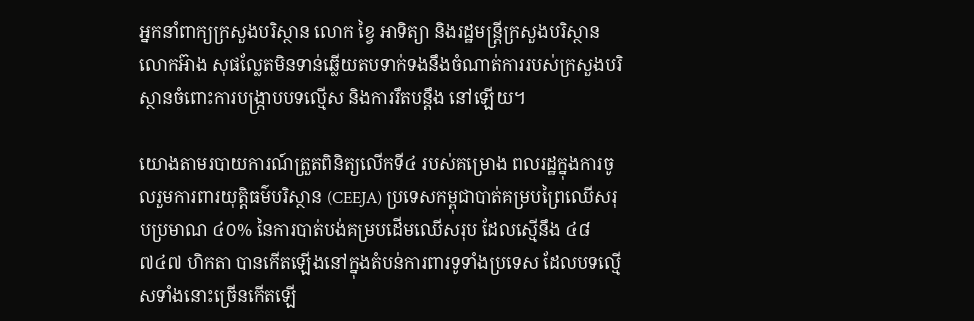អ្នកនាំពាក្យក្រសួងបរិស្ថាន លោក ខ្វៃ អាទិត្យា និងរដ្ឋមន្ត្រីក្រសួងបរិស្ថាន លោកអ៊ាង សុផល្លែតមិនទាន់ឆ្លើយតបទាក់ទងនឹងចំណាត់ការរបស់ក្រសួងបរិស្ថានចំពោះការបង្រ្កាបបទល្មើស និងការរឹតបន្តឹង នៅឡើយ។

យោងតាមរបាយការណ៍ត្រួតពិនិត្យលើកទី៤ របស់គម្រោង ពលរដ្ឋក្នុងការចូលរួមការពារយុត្តិធម៌បរិស្ថាន (CEEJA) ប្រទេសកម្ពុជាបាត់គម្របព្រៃឈើសរុបប្រមាណ ៤០% នៃការបាត់បង់គម្របដើមឈើសរុប ដែលស្មើនឹង ៤៨ ៧៤៧ ហិកតា បានកើតឡើងនៅក្នុងតំបន់ការពារទូទាំងប្រទេស ដែលបទល្មើសទាំងនោះច្រើនកើតឡើ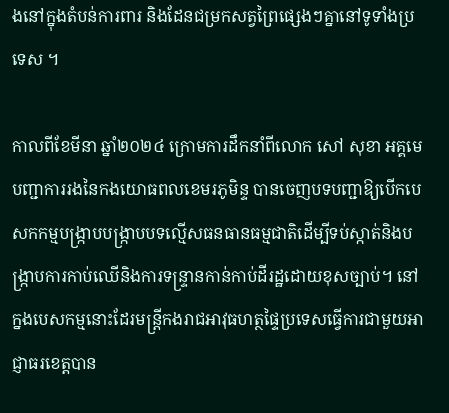ងនៅក្នុងតំបន់ការពារ និងដែនជម្រកសត្វព្រៃផ្សេងៗគ្នានៅទូទាំងប្រទេស ។

កាលពីខែមីនា ឆ្នាំ២០២៤ ក្រោមការដឹកនាំពីលោក សៅ សុខា អគ្គមេបញ្ជាការរងនៃកងយោធពលខេមរភូមិន្ទ បានចេញបទបញ្ជាឱ្យបើកបេសកកម្មបង្ក្រាបបង្ក្រាបបទល្មើសធនធានធម្មជាតិដើម្បីទប់ស្កាត់និងបង្ក្រាបការកាប់ឈើនិងការទន្ទ្រានកាន់កាប់ដីរដ្ឋដោយខុសច្បាប់។ នៅក្នងបេសកម្មនោះដែរមន្ត្រីកងរាជអាវុធហត្ថផ្ទៃប្រទេសធ្វើការជាមួយអាជ្ញាធរខេត្តបាន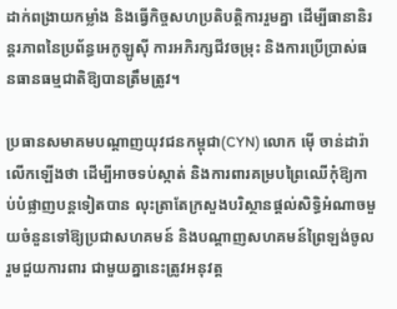ដាក់ពង្រាយកម្លាំង និងធ្វើកិច្ចសហប្រតិបត្តិការរួមគ្នា ដើម្បីធានានិរន្តរភាពនៃប្រព័ន្ធអេកូឡូស៊ី ការអភិរក្សជីវចម្រុះ និងការប្រើប្រាស់ធនធានធម្មជាតិឱ្យបានត្រឹមត្រូវ។

ប្រធានសមាគមបណ្តាញយុវជនកម្ពុជា(CYN) លោក ម៉ើ ចាន់ដារ៉ា លើកឡើងថា ដើម្បីអាចទប់ស្កាត់ និងការពារគម្របព្រៃឈើកុំឱ្យកាប់បំផ្លាញបន្តទៀតបាន លុះត្រាតែក្រសួងបរិស្ថានផ្តល់សិទ្ធិអំណាចមួយចំនួនទៅឱ្យប្រជាសហគមន៍ និងបណ្តាញសហគមន៍ព្រៃឡង់ចូលរួមជួយការពារ ជាមួយគ្នានេះត្រូវអនុវត្ត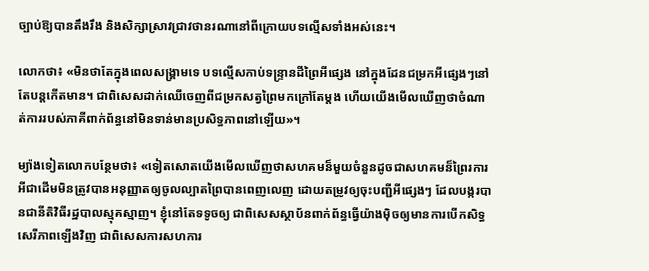ច្បាប់ឱ្យបានតឹងរឹង និងសិក្សាស្រាវជ្រាវថានរណានៅពីក្រោយបទល្មើសទាំងអស់នេះ។

លោកថា៖ «មិនថាតែក្នុងពេលសង្គ្រាមទេ បទល្មើសកាប់ទន្រ្ទានដីព្រៃអីផ្សេង នៅក្នុងដែនជម្រកអីផ្សេងៗនៅតែបន្តកើតមាន។ ជាពិសេសដាក់ឈើចេញពីជម្រកសត្វព្រៃមកក្រៅតែម្ដង ហើយយើងមើលឃើញថាចំណាត់ការរបស់ភាគីពាក់ព័ន្ធនៅមិនទាន់មានប្រសិទ្ធភាពនៅឡើយ»។

ម្យ៉ាងទៀតលោកបន្ថែមថា៖ «ទៀតសោតយើងមើលឃើញថាសហគមន៏មួយចំនួនដូចជាសហគមន៏ព្រៃរការអីជាដើមមិនត្រូវបានអនុញ្ញាតឲ្យចូលល្បាតព្រៃបានពេញលេញ ដោយតម្រូវឲ្យចុះបញ្ជីអីផ្សេងៗ ដែលបង្ករបានជានីតិវិធីរដ្ឋបាលស្មុគស្មាញ។ ខ្ញុំនៅតែទទូចឲ្យ ជាពិសេសស្ថាប័នពាក់ព័ន្ធធ្វើយ៉ាងម៉ិចឲ្យមានការបើកសិទ្ធសេរីភាពឡើងវិញ ជាពិសេសការសហការ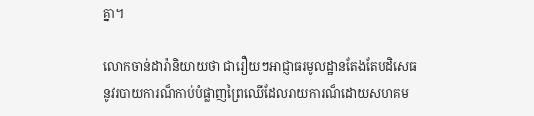គ្នា។

លោកចាន់ដារ៉ានិយាយថា ជារឿយៗអាជ្ញាធរមូលដ្ឋានតែងតែបដិសេធនូវរបាយការណ៏កាប់បំផ្លាញព្រៃឈើដែលរាយការណ៏ដោយសហគម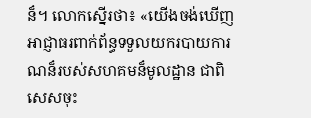ន៏។ លោកស្នើរថា៖ «យើងចង់ឃើញអាជ្ញាធរពាក់ព័ន្ធទទួលយករបាយការណន៏របស់សហគមន៏មូលដ្ឋាន ជាពិសេសចុះ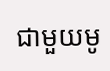ជាមួយមូ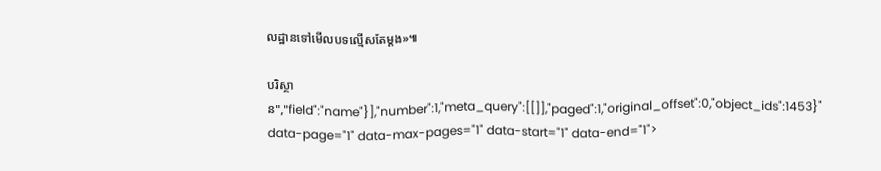លដ្ឋានទៅមើលបទល្មើសតែម្ដង»៕

បរិស្ថាន","field":"name"}],"number":1,"meta_query":[[]],"paged":1,"original_offset":0,"object_ids":1453}" data-page="1" data-max-pages="1" data-start="1" data-end="1">